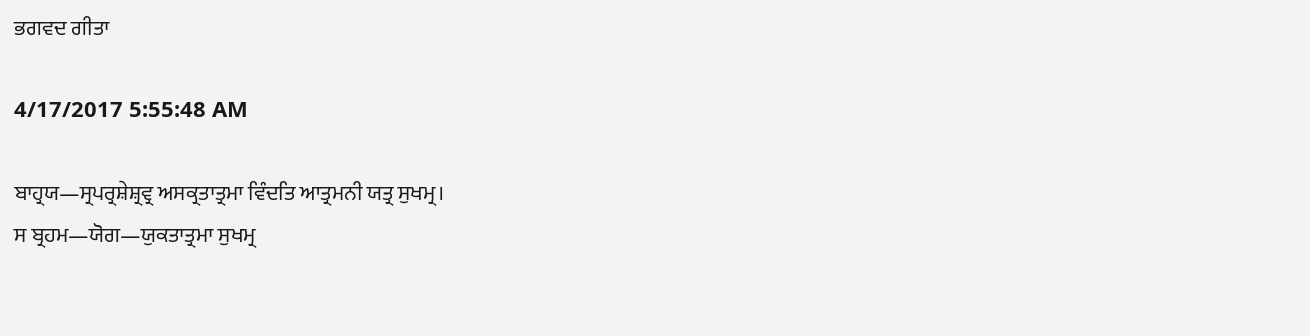ਭਗਵਦ ਗੀਤਾ

4/17/2017 5:55:48 AM

ਬਾਹ੍ਰਯ—ਸ੍ਰਪਰ੍ਰਸ਼ੇਸ਼੍ਰਵ੍ਰ ਅਸਕ੍ਰਤਾਤ੍ਰਮਾ ਵਿੰਦਤਿ ਆਤ੍ਰਮਨੀ ਯਤ੍ਰ ਸੁਖਮ੍ਰ।
ਸ ਬ੍ਰਹਮ—ਯੋਗ—ਯੁਕਤਾਤ੍ਰਮਾ ਸੁਖਮ੍ਰ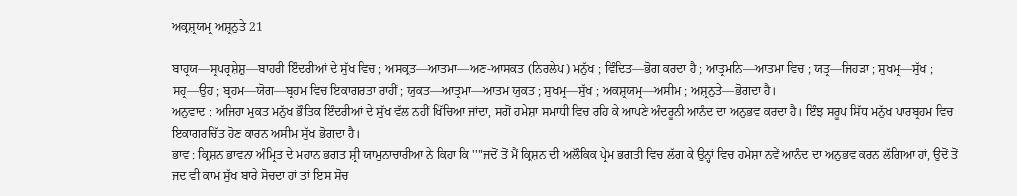ਅਕ੍ਰਸ਼੍ਰਯਮ੍ਰ ਅਸ਼੍ਰਨੁਤੇ 21

ਬਾਹ੍ਰਯ—ਸ੍ਰਪਰ੍ਰਸ਼ੇਸ਼ੁ—ਬਾਹਰੀ ਇੰਦਰੀਆਂ ਦੇ ਸੁੱਖ ਵਿਚ ; ਅਸਕ੍ਰਤ—ਆਤਮਾ—ਅਣ-ਆਸਕਤ (ਨਿਰਲੇਪ) ਮਨੁੱਖ ; ਵਿੰਦਿਤ—ਭੋਗ ਕਰਦਾ ਹੈ ; ਆਤ੍ਰਮਨਿ—ਆਤਮਾ ਵਿਚ ; ਯਤ੍ਰ—ਜਿਹੜਾ ; ਸੁਖਮ੍ਰ—ਸੁੱਖ ; ਸਹ੍ਰ—ਉਹ ; ਬ੍ਰਹਮ—ਯੋਗ—ਬ੍ਰਹਮ ਵਿਚ ਇਕਾਗਰਤਾ ਰਾਹੀਂ ; ਯੁਕਤ—ਆਤ੍ਰਮਾ—ਆਤਮ ਯੁਕਤ ; ਸੁਖਮ੍ਰ—ਸੁੱਖ ; ਅਕਸ਼੍ਰਯਮ੍ਰ—ਅਸੀਮ ; ਅਸ਼੍ਰਨੁਤੇ—ਭੋਗਦਾ ਹੈ।
ਅਨੁਵਾਦ : ਅਜਿਹਾ ਮੁਕਤ ਮਨੁੱਖ ਭੌਤਿਕ ਇੰਦਰੀਆਂ ਦੇ ਸੁੱਖ ਵੱਲ ਨਹੀਂ ਖਿੱਚਿਆ ਜਾਂਦਾ, ਸਗੋਂ ਹਮੇਸ਼ਾ ਸਮਾਧੀ ਵਿਚ ਰਹਿ ਕੇ ਆਪਣੇ ਅੰਦਰੂਨੀ ਆਨੰਦ ਦਾ ਅਨੁਭਵ ਕਰਦਾ ਹੈ। ਇੰਝ ਸਰੂਪ ਸਿੱਧ ਮਨੁੱਖ ਪਾਰਬ੍ਰਹਮ ਵਿਚ ਇਕਾਗਰਚਿੱਤ ਹੋਣ ਕਾਰਨ ਅਸੀਮ ਸੁੱਖ ਭੋਗਦਾ ਹੈ।
ਭਾਵ : ਕ੍ਰਿਸ਼ਨ ਭਾਵਨਾ ਅੰਮ੍ਰਿਤ ਦੇ ਮਹਾਨ ਭਗਤ ਸ਼੍ਰੀ ਯਾਮੁਨਾਚਾਰੀਆ ਨੇ ਕਿਹਾ ਕਿ ''''ਜਦੋਂ ਤੋਂ ਮੈਂ ਕ੍ਰਿਸ਼ਨ ਦੀ ਅਲੌਕਿਕ ਪ੍ਰੇਮ ਭਗਤੀ ਵਿਚ ਲੱਗ ਕੇ ਉਨ੍ਹਾਂ ਵਿਚ ਹਮੇਸ਼ਾ ਨਵੇਂ ਆਨੰਦ ਦਾ ਅਨੁਭਵ ਕਰਨ ਲੱਗਿਆ ਹਾਂ, ਉਦੋਂ ਤੋਂ ਜਦ ਵੀ ਕਾਮ ਸੁੱਖ ਬਾਰੇ ਸੋਚਦਾ ਹਾਂ ਤਾਂ ਇਸ ਸੋਚ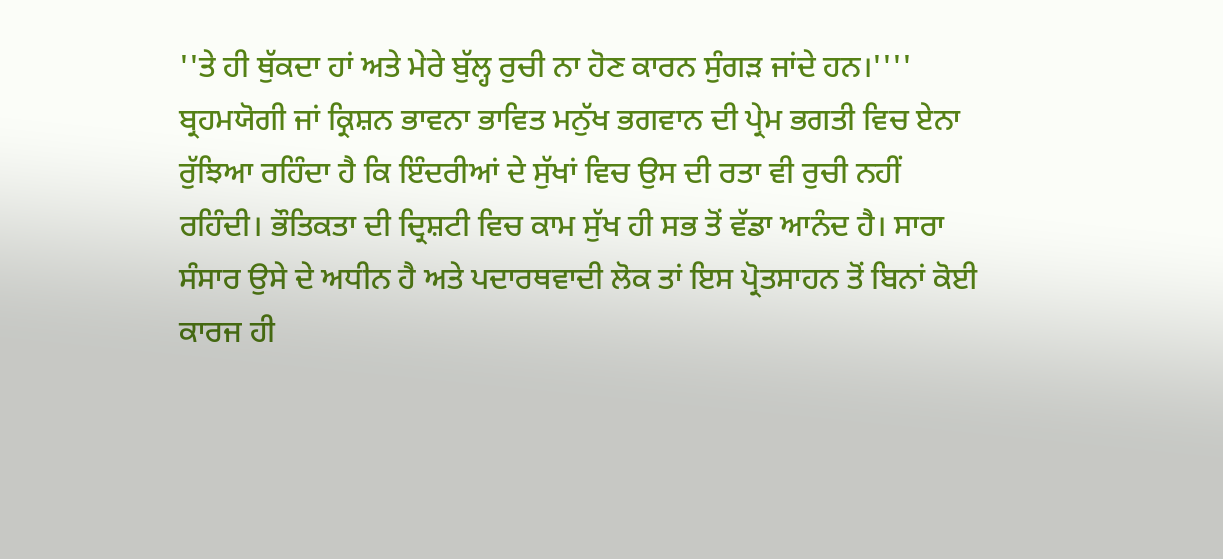''ਤੇ ਹੀ ਥੁੱਕਦਾ ਹਾਂ ਅਤੇ ਮੇਰੇ ਬੁੱਲ੍ਹ ਰੁਚੀ ਨਾ ਹੋਣ ਕਾਰਨ ਸੁੰਗੜ ਜਾਂਦੇ ਹਨ।''''
ਬ੍ਰਹਮਯੋਗੀ ਜਾਂ ਕ੍ਰਿਸ਼ਨ ਭਾਵਨਾ ਭਾਵਿਤ ਮਨੁੱਖ ਭਗਵਾਨ ਦੀ ਪ੍ਰੇਮ ਭਗਤੀ ਵਿਚ ਏਨਾ ਰੁੱਝਿਆ ਰਹਿੰਦਾ ਹੈ ਕਿ ਇੰਦਰੀਆਂ ਦੇ ਸੁੱਖਾਂ ਵਿਚ ਉਸ ਦੀ ਰਤਾ ਵੀ ਰੁਚੀ ਨਹੀਂ ਰਹਿੰਦੀ। ਭੌਤਿਕਤਾ ਦੀ ਦ੍ਰਿਸ਼ਟੀ ਵਿਚ ਕਾਮ ਸੁੱਖ ਹੀ ਸਭ ਤੋਂ ਵੱਡਾ ਆਨੰਦ ਹੈ। ਸਾਰਾ ਸੰਸਾਰ ਉਸੇ ਦੇ ਅਧੀਨ ਹੈ ਅਤੇ ਪਦਾਰਥਵਾਦੀ ਲੋਕ ਤਾਂ ਇਸ ਪ੍ਰੋਤਸਾਹਨ ਤੋਂ ਬਿਨਾਂ ਕੋਈ ਕਾਰਜ ਹੀ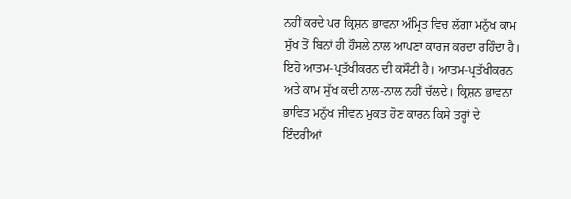ਨਹੀਂ ਕਰਦੇ ਪਰ ਕ੍ਰਿਸ਼ਨ ਭਾਵਨਾ ਅੰਮ੍ਰਿਤ ਵਿਚ ਲੱਗਾ ਮਨੁੱਖ ਕਾਮ ਸੁੱਖ ਤੋਂ ਬਿਨਾਂ ਹੀ ਹੌਸਲੇ ਨਾਲ ਆਪਣਾ ਕਾਰਜ ਕਰਦਾ ਰਹਿੰਦਾ ਹੈ। ਇਹੋ ਆਤਮ-ਪ੍ਰਤੱਖੀਕਰਨ ਦੀ ਕਸੌਟੀ ਹੈ। ਆਤਮ-ਪ੍ਰਤੱਖੀਕਰਨ ਅਤੇ ਕਾਮ ਸੁੱਖ ਕਦੀ ਨਾਲ-ਨਾਲ ਨਹੀਂ ਚੱਲਦੇ। ਕ੍ਰਿਸ਼ਨ ਭਾਵਨਾ ਭਾਵਿਤ ਮਨੁੱਖ ਜੀਵਨ ਮੁਕਤ ਹੋਣ ਕਾਰਨ ਕਿਸੇ ਤਰ੍ਹਾਂ ਦੇ ਇੰਦਰੀਆਂ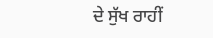ਦੇ ਸੁੱਖ ਰਾਹੀਂ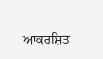ਆਕਰਸ਼ਿਤ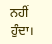ਨਹੀਂ ਹੁੰਦਾ।